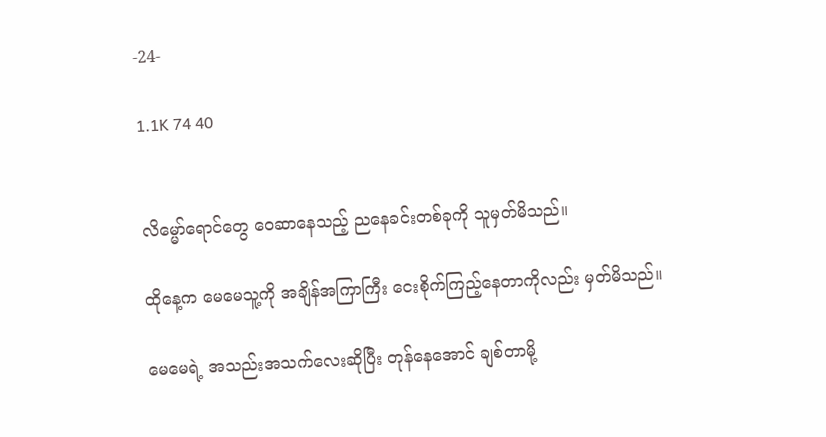-24-

1.1K 74 40


လိမ္မော်ရောင်တွေ ဝေဆာနေသည့် ညနေခင်းတစ်ခုကို သူမှတ်မိသည်။

ထိုနေ့က မေမေသူ့ကို အချိန်အကြာကြီး ငေးစိုက်ကြည့်နေတာကိုလည်း မှတ်မိသည်။

မေမေရဲ့ အသည်းအသက်လေးဆိုပြီး တုန်နေအောင် ချစ်တာမို့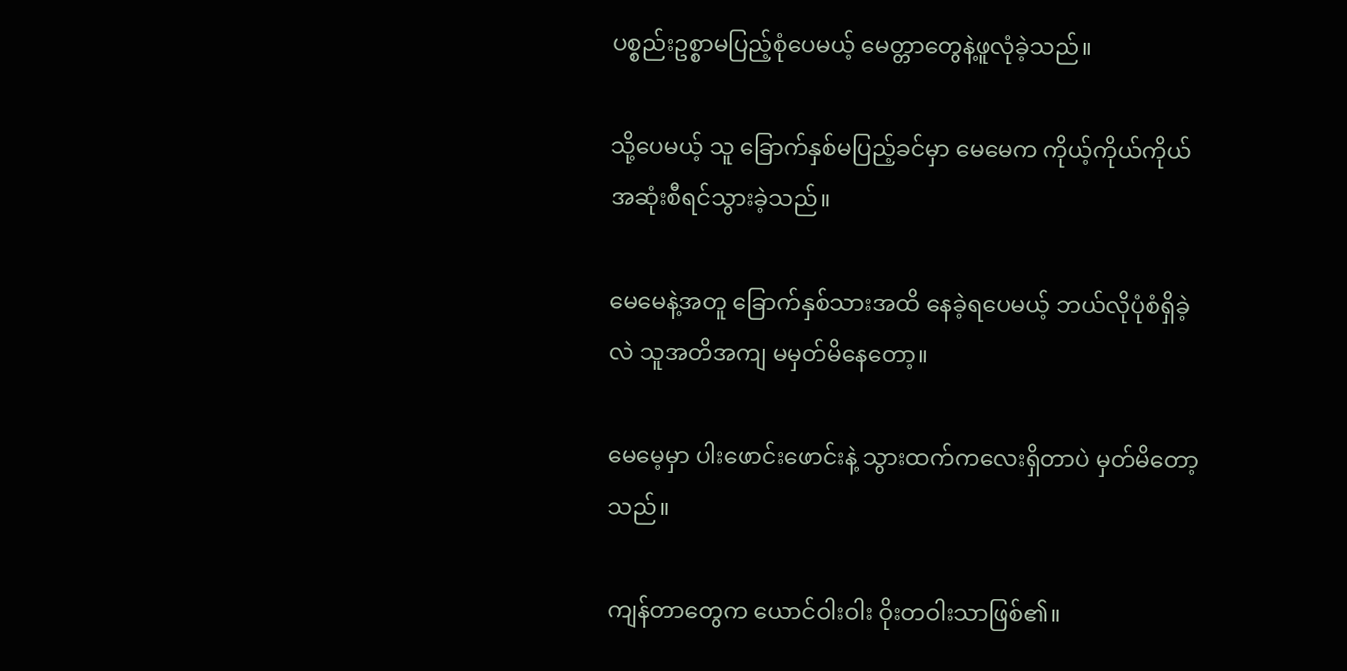ပစ္စည်းဥစ္စာမပြည့်စုံပေမယ့် မေတ္တာတွေနဲ့ဖူလုံခဲ့သည်။

သို့ပေမယ့် သူ ခြောက်နှစ်မပြည့်ခင်မှာ မေမေက ကိုယ့်ကိုယ်ကိုယ် အဆုံးစီရင်သွားခဲ့သည်။

မေမေနဲ့အတူ ခြောက်နှစ်သားအထိ နေခဲ့ရပေမယ့် ဘယ်လိုပုံစံရှိခဲ့လဲ သူ‌အတိအကျ မမှတ်မိနေတော့။

မေမေ့မှာ ပါးဖောင်းဖောင်းနဲ့ သွားထက်ကလေးရှိတာပဲ မှတ်မိတော့သည်။

ကျန်တာတွေက ယောင်ဝါးဝါး ဝိုးတဝါးသာဖြစ်၏။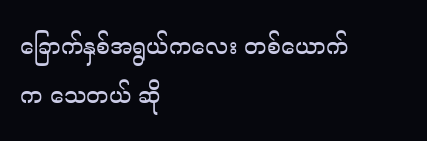ခြောက်နှစ်အရွယ်ကလေး တစ်ယောက်က သေတယ် ဆို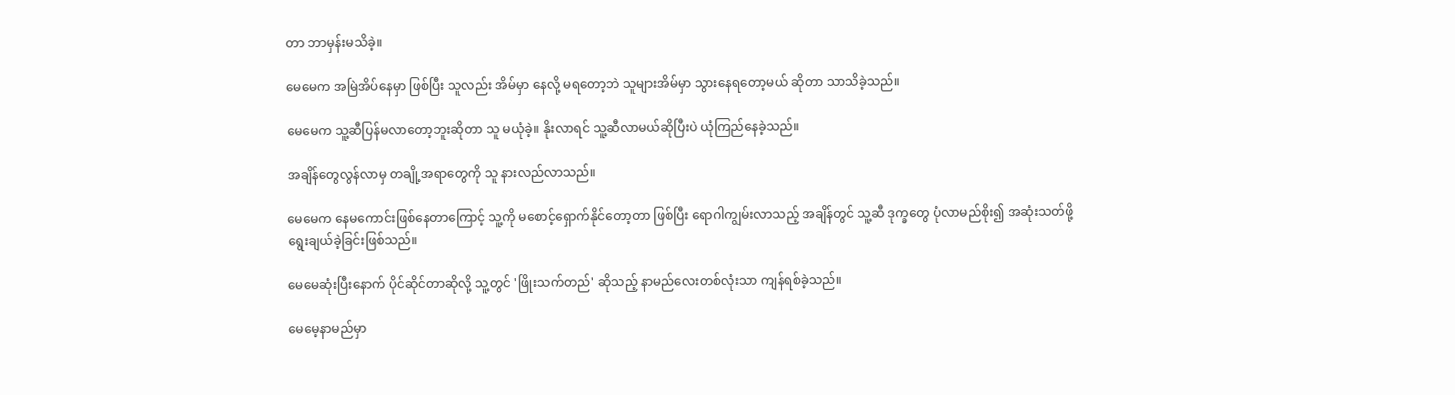တာ ဘာမှန်းမသိခဲ့။

မေမေက အမြဲအိပ်နေမှာ ဖြစ်ပြီး သူလည်း အိမ်မှာ နေလို့ မရတော့ဘဲ သူများအိမ်မှာ သွားနေရတော့မယ် ဆိုတာ သာသိခဲ့သည်။

မေမေက သူ့ဆီပြန်မလာတော့ဘူးဆိုတာ သူ မယုံခဲ့။ နိုးလာရင် သူ့ဆီလာမယ်ဆိုပြီးပဲ ယုံကြည်နေခဲ့သည်။

အချိန်တွေလွန်လာမှ တချို့အရာတွေကို သူ နားလည်လာသည်။

မေမေက နေမကောင်းဖြစ်နေတာကြောင့် သူ့ကို မစောင့်ရှောက်နိုင်တော့တာ ဖြစ်ပြီး ရောဂါကျွမ်းလာသည့် အချိန်တွင် သူ့ဆီ ဒုက္ခတွေ ပုံလာမည်စိုး၍ အဆုံးသတ်ဖို့ ရွေးချယ်ခဲ့ခြင်းဖြစ်သည်။

မေမေဆုံးပြီးနောက် ပိုင်ဆိုင်တာဆိုလို့ သူ့တွင် 'ဖြိုးသက်တည်' ဆိုသည့် နာမည်လေးတစ်လုံးသာ ကျန်ရစ်ခဲ့သည်။

မေမေ့နာမည်မှာ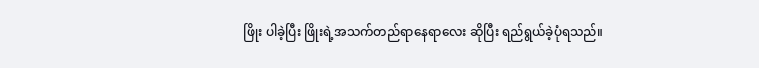ဖြိုး ပါခဲ့ပြီး ဖြိုးရဲ့အသက်တည်ရာနေရာလေး ဆိုပြီး ရည်ရွယ်ခဲ့ပုံရသည်။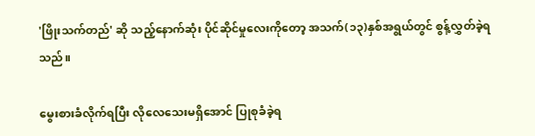'ဖြိုးသက်တည်' ဆို သည့်နောက်ဆုံး ပိုင်ဆိုင်မှုလေးကိုတော့ အသက်(၁၃)နှစ်အရွယ်တွင် စွန့်လွှတ်ခဲ့ရသည်။

မွေးစားခံလိုက်ရပြီး လိုလေသေးမရှိအောင် ပြုစုခံခဲ့ရ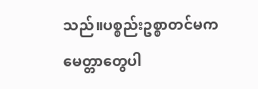သည်။ပစ္စည်းဥစ္စာတင်မက မေတ္တာတွေပါ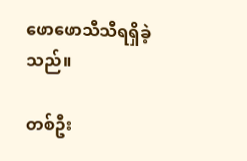ဖောဖောသီသီရရှိခဲ့သည်။

တစ်ဦး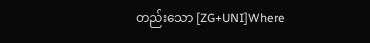တည်းသော [ZG+UNI]Where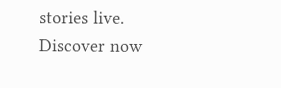stories live. Discover now